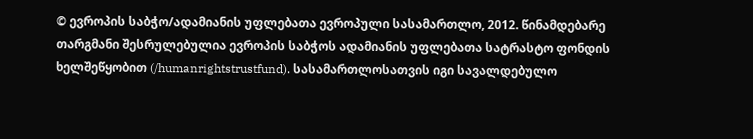© ევროპის საბჭო/ადამიანის უფლებათა ევროპული სასამართლო, 2012. წინამდებარე თარგმანი შესრულებულია ევროპის საბჭოს ადამიანის უფლებათა სატრასტო ფონდის ხელშეწყობით (/humanrightstrustfund). სასამართლოსათვის იგი სავალდებულო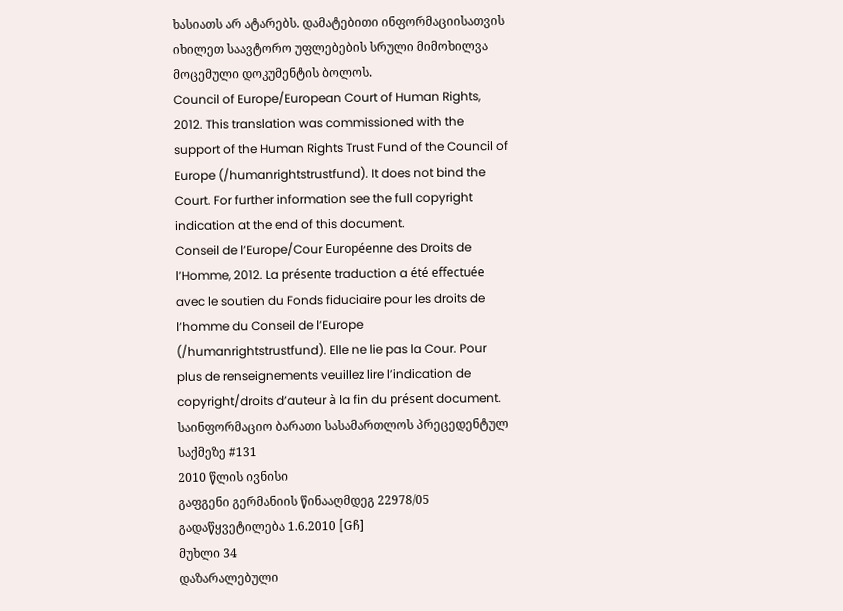ხასიათს არ ატარებს. დამატებითი ინფორმაციისათვის იხილეთ საავტორო უფლებების სრული მიმოხილვა მოცემული დოკუმენტის ბოლოს.
Council of Europe/European Court of Human Rights, 2012. This translation was commissioned with the support of the Human Rights Trust Fund of the Council of Europe (/humanrightstrustfund). It does not bind the Court. For further information see the full copyright indication at the end of this document.
Conseil de l’Europe/Cour Européenne des Droits de l’Homme, 2012. La présente traduction a été effectuée avec le soutien du Fonds fiduciaire pour les droits de l’homme du Conseil de l’Europe (/humanrightstrustfund). Elle ne lie pas la Cour. Pour plus de renseignements veuillez lire l’indication de copyright/droits d’auteur à la fin du présent document.
საინფორმაციო ბარათი სასამართლოს პრეცედენტულ საქმეზე #131
2010 წლის ივნისი
გაფგენი გერმანიის წინააღმდეგ 22978/05
გადაწყვეტილება 1.6.2010 [Gჩ]
მუხლი 34
დაზარალებული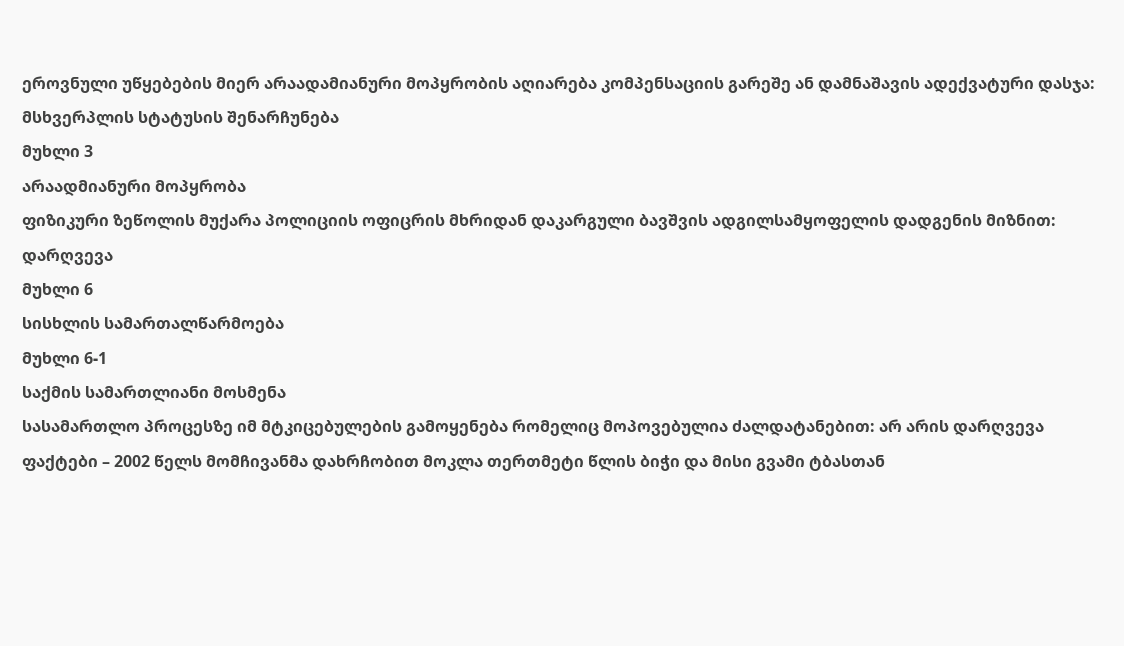ეროვნული უწყებების მიერ არაადამიანური მოპყრობის აღიარება კომპენსაციის გარეშე ან დამნაშავის ადექვატური დასჯა: მსხვერპლის სტატუსის შენარჩუნება
მუხლი 3
არაადმიანური მოპყრობა
ფიზიკური ზეწოლის მუქარა პოლიციის ოფიცრის მხრიდან დაკარგული ბავშვის ადგილსამყოფელის დადგენის მიზნით: დარღვევა
მუხლი 6
სისხლის სამართალწარმოება
მუხლი 6-1
საქმის სამართლიანი მოსმენა
სასამართლო პროცესზე იმ მტკიცებულების გამოყენება რომელიც მოპოვებულია ძალდატანებით: არ არის დარღვევა
ფაქტები – 2002 წელს მომჩივანმა დახრჩობით მოკლა თერთმეტი წლის ბიჭი და მისი გვამი ტბასთან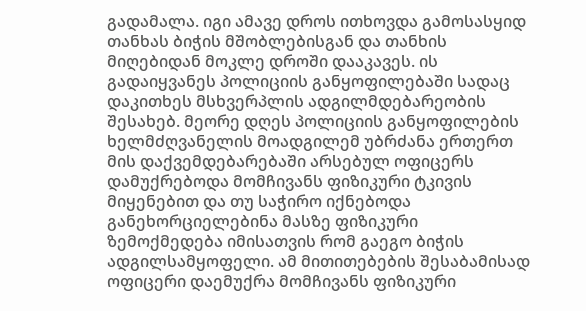გადამალა. იგი ამავე დროს ითხოვდა გამოსასყიდ თანხას ბიჭის მშობლებისგან და თანხის მიღებიდან მოკლე დროში დააკავეს. ის გადაიყვანეს პოლიციის განყოფილებაში სადაც დაკითხეს მსხვერპლის ადგილმდებარეობის შესახებ. მეორე დღეს პოლიციის განყოფილების ხელმძღვანელის მოადგილემ უბრძანა ერთერთ მის დაქვემდებარებაში არსებულ ოფიცერს დამუქრებოდა მომჩივანს ფიზიკური ტკივის მიყენებით და თუ საჭირო იქნებოდა განეხორციელებინა მასზე ფიზიკური ზემოქმედება იმისათვის რომ გაეგო ბიჭის ადგილსამყოფელი. ამ მითითებების შესაბამისად ოფიცერი დაემუქრა მომჩივანს ფიზიკური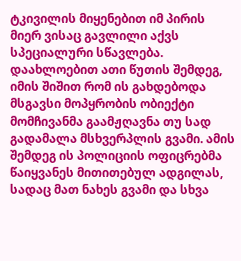ტკივილის მიყენებით იმ პირის მიერ ვისაც გავლილი აქვს სპეციალური სწავლება. დაახლოებით ათი წუთის შემდეგ, იმის შიშით რომ ის გახდებოდა მსგავსი მოპყრობის ობიექტი მომჩივანმა გაამჟღავნა თუ სად გადამალა მსხვერპლის გვამი. ამის შემდეგ ის პოლიციის ოფიცრებმა წაიყვანეს მითითებულ ადგილას, სადაც მათ ნახეს გვამი და სხვა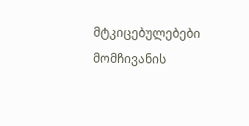მტკიცებულებები მომჩივანის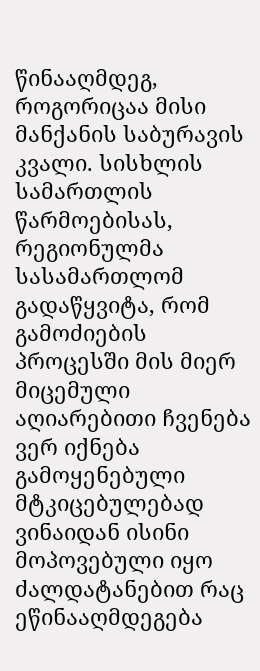წინააღმდეგ, როგორიცაა მისი მანქანის საბურავის კვალი. სისხლის სამართლის წარმოებისას, რეგიონულმა სასამართლომ გადაწყვიტა, რომ გამოძიების პროცესში მის მიერ მიცემული აღიარებითი ჩვენება ვერ იქნება გამოყენებული მტკიცებულებად ვინაიდან ისინი მოპოვებული იყო ძალდატანებით რაც ეწინააღმდეგება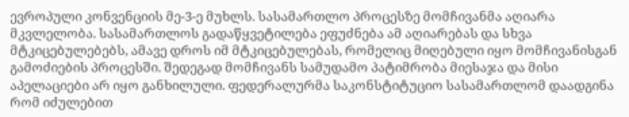ევროპული კონვენციის მე-3-ე მუხლს. სასამართლო პროცესზე მომჩივანმა აღიარა მკვლელობა. სასამართლოს გადაწყვეტილება ეფუძნება ამ აღიარებას და სხვა მტკიცებულებებს, ამავე დროს იმ მტკიცებულებას, რომელიც მიღებული იყო მომჩივანისგან გამოძიების პროცესში. შედეგად მომჩივანს სამუდამო პატიმრობა მიესაჯა და მისი აპელაციები არ იყო განხილული. ფედერალურმა საკონსტიტუციო სასამართლომ დაადგინა რომ იძულებით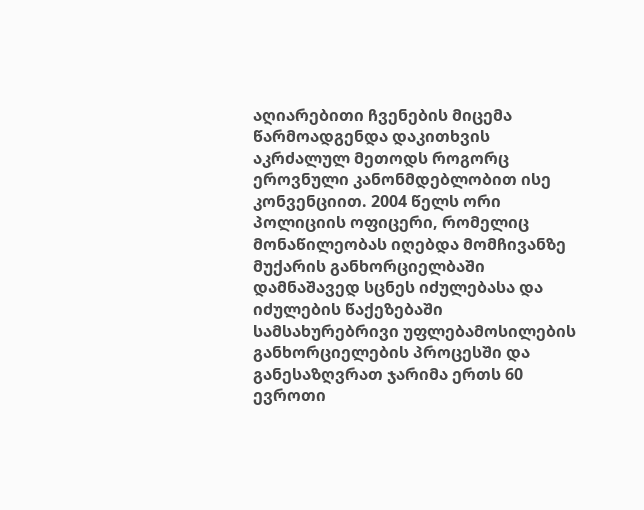აღიარებითი ჩვენების მიცემა წარმოადგენდა დაკითხვის აკრძალულ მეთოდს როგორც ეროვნული კანონმდებლობით ისე კონვენციით. 2004 წელს ორი პოლიციის ოფიცერი, რომელიც მონაწილეობას იღებდა მომჩივანზე მუქარის განხორციელბაში დამნაშავედ სცნეს იძულებასა და იძულების წაქეზებაში სამსახურებრივი უფლებამოსილების განხორციელების პროცესში და განესაზღვრათ ჯარიმა ერთს 60 ევროთი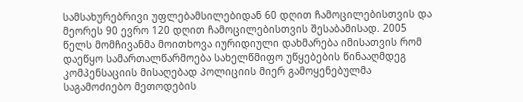სამსახურებრივი უფლებამსილებიდან 60 დღით ჩამოცილებისთვის და მეორეს 90 ევრო 120 დღით ჩამოცილებისთვის შესაბამისად. 2005 წელს მომჩივანმა მოითხოვა იურიდიული დახმარება იმისათვის რომ დაეწყო სამართალწარმოება სახელწმიფო უწყებების წინააღმდეგ კომპენსაციის მისაღებად პოლიციის მიერ გამოყენებულმა საგამოძიებო მეთოდების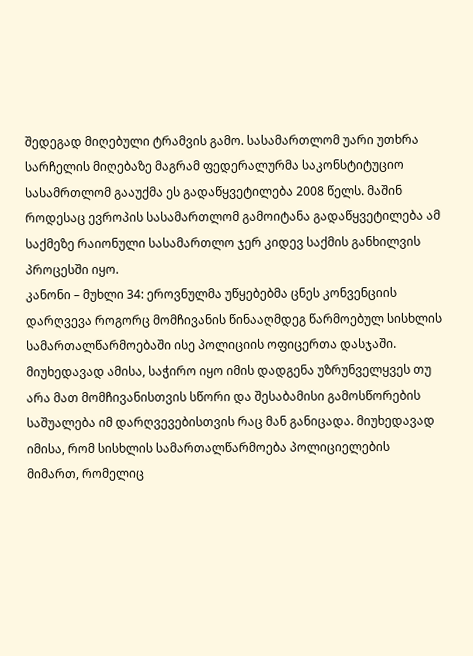შედეგად მიღებული ტრამვის გამო. სასამართლომ უარი უთხრა სარჩელის მიღებაზე მაგრამ ფედერალურმა საკონსტიტუციო სასამრთლომ გააუქმა ეს გადაწყვეტილება 2008 წელს. მაშინ როდესაც ევროპის სასამართლომ გამოიტანა გადაწყვეტილება ამ საქმეზე რაიონული სასამართლო ჯერ კიდევ საქმის განხილვის პროცესში იყო.
კანონი – მუხლი 34: ეროვნულმა უწყებებმა ცნეს კონვენციის დარღვევა როგორც მომჩივანის წინააღმდეგ წარმოებულ სისხლის სამართალწარმოებაში ისე პოლიციის ოფიცერთა დასჯაში. მიუხედავად ამისა, საჭირო იყო იმის დადგენა უზრუნველყვეს თუ არა მათ მომჩივანისთვის სწორი და შესაბამისი გამოსწორების საშუალება იმ დარღვევებისთვის რაც მან განიცადა. მიუხედავად იმისა, რომ სისხლის სამართალწარმოება პოლიციელების მიმართ, რომელიც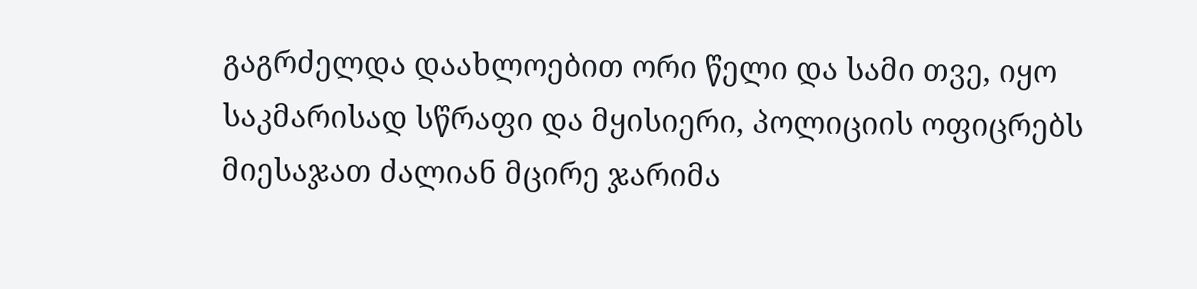გაგრძელდა დაახლოებით ორი წელი და სამი თვე, იყო საკმარისად სწრაფი და მყისიერი, პოლიციის ოფიცრებს მიესაჯათ ძალიან მცირე ჯარიმა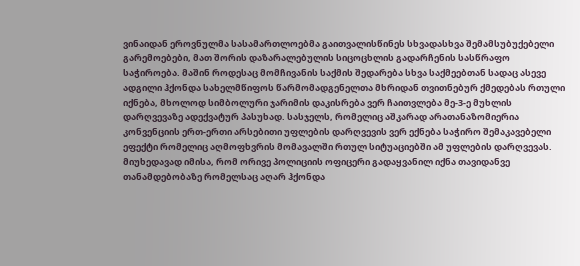ვინაიდან ეროვნულმა სასამართლოებმა გაითვალისწინეს სხვადასხვა შემამსუბუქებელი გარემოებები, მათ შორის დაზარალებულის სიცოცხლის გადარჩენის სასწრაფო საჭიროება. მაშინ როდესაც მომჩივანის საქმის შედარება სხვა საქმეებთან სადაც ასევე ადგილი ჰქონდა სახელმწიფოს წარმომადგენელთა მხრიდან თვითნებურ ქმედებას რთული იქნება, მხოლოდ სიმბოლური ჯარიმის დაკისრება ვერ ჩაითვლება მე-3-ე მუხლის დარღვევაზე ადექვატურ პასუხად. სასჯელს, რომელიც აშკარად არათანაზომიერია კონვენციის ერთ-ერთი არსებითი უფლების დარღვევის ვერ ექნება საჭირო შემაკავებელი ეფექტი რომელიც აღმოფხვრის მომავალში რთულ სიტუაციებში ამ უფლების დარღვევას. მიუხედავად იმისა, რომ ორივე პოლიციის ოფიცერი გადაყვანილ იქნა თავიდანვე თანამდებობაზე რომელსაც აღარ ჰქონდა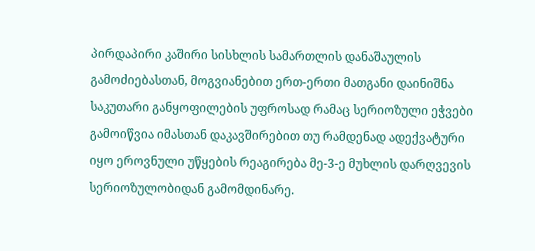პირდაპირი კაშირი სისხლის სამართლის დანაშაულის გამოძიებასთან, მოგვიანებით ერთ-ერთი მათგანი დაინიშნა საკუთარი განყოფილების უფროსად რამაც სერიოზული ეჭვები გამოიწვია იმასთან დაკავშირებით თუ რამდენად ადექვატური იყო ეროვნული უწყების რეაგირება მე-3-ე მუხლის დარღვევის სერიოზულობიდან გამომდინარე.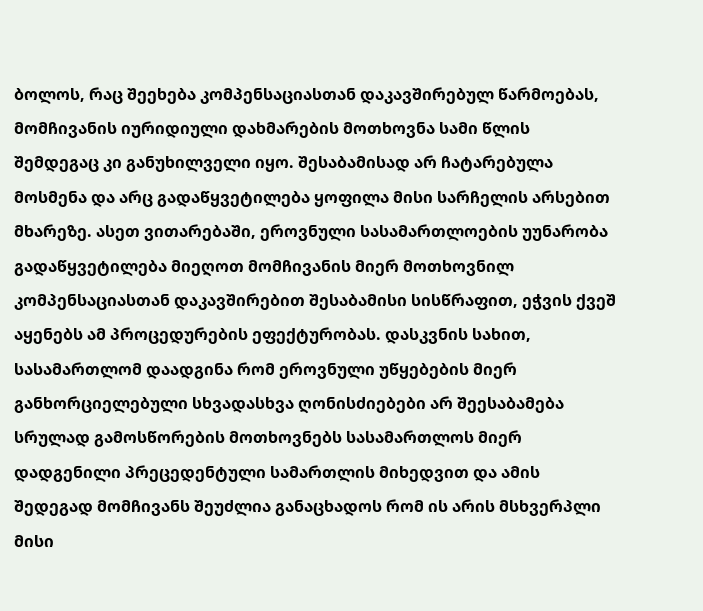ბოლოს, რაც შეეხება კომპენსაციასთან დაკავშირებულ წარმოებას, მომჩივანის იურიდიული დახმარების მოთხოვნა სამი წლის შემდეგაც კი განუხილველი იყო. შესაბამისად არ ჩატარებულა მოსმენა და არც გადაწყვეტილება ყოფილა მისი სარჩელის არსებით მხარეზე. ასეთ ვითარებაში, ეროვნული სასამართლოების უუნარობა გადაწყვეტილება მიეღოთ მომჩივანის მიერ მოთხოვნილ კომპენსაციასთან დაკავშირებით შესაბამისი სისწრაფით, ეჭვის ქვეშ აყენებს ამ პროცედურების ეფექტურობას. დასკვნის სახით, სასამართლომ დაადგინა რომ ეროვნული უწყებების მიერ განხორციელებული სხვადასხვა ღონისძიებები არ შეესაბამება სრულად გამოსწორების მოთხოვნებს სასამართლოს მიერ დადგენილი პრეცედენტული სამართლის მიხედვით და ამის შედეგად მომჩივანს შეუძლია განაცხადოს რომ ის არის მსხვერპლი მისი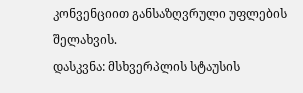კონვენციით განსაზღვრული უფლების შელახვის.
დასკვნა: მსხვერპლის სტაუსის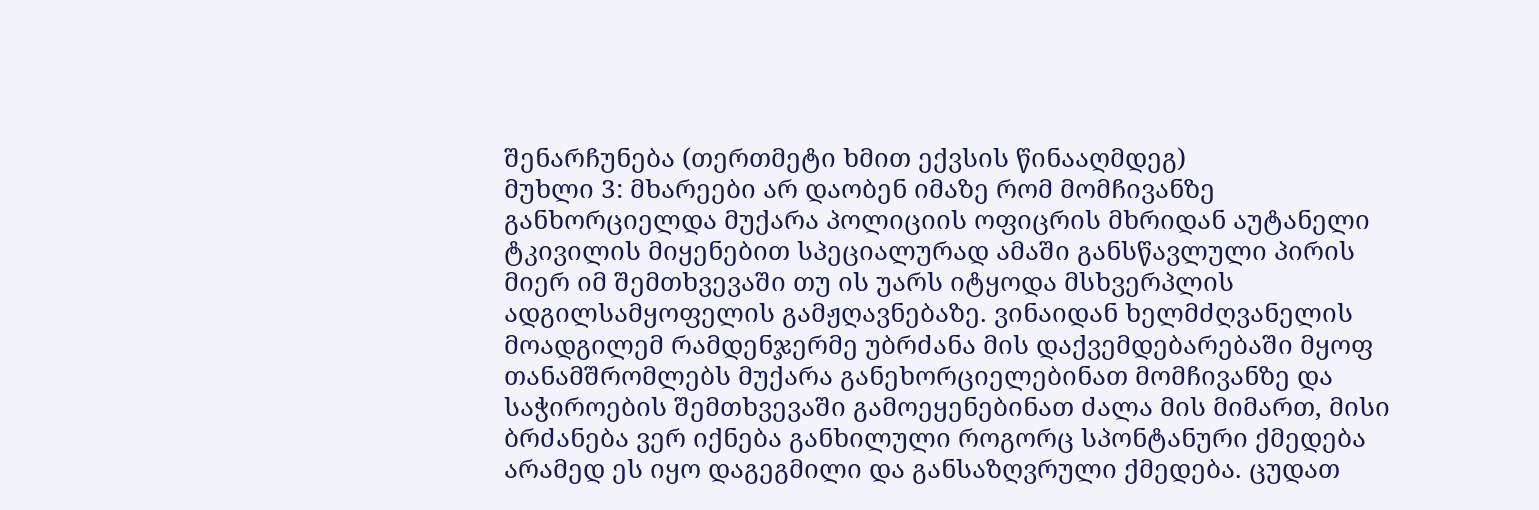შენარჩუნება (თერთმეტი ხმით ექვსის წინააღმდეგ)
მუხლი 3: მხარეები არ დაობენ იმაზე რომ მომჩივანზე განხორციელდა მუქარა პოლიციის ოფიცრის მხრიდან აუტანელი ტკივილის მიყენებით სპეციალურად ამაში განსწავლული პირის მიერ იმ შემთხვევაში თუ ის უარს იტყოდა მსხვერპლის ადგილსამყოფელის გამჟღავნებაზე. ვინაიდან ხელმძღვანელის მოადგილემ რამდენჯერმე უბრძანა მის დაქვემდებარებაში მყოფ თანამშრომლებს მუქარა განეხორციელებინათ მომჩივანზე და საჭიროების შემთხვევაში გამოეყენებინათ ძალა მის მიმართ, მისი ბრძანება ვერ იქნება განხილული როგორც სპონტანური ქმედება არამედ ეს იყო დაგეგმილი და განსაზღვრული ქმედება. ცუდათ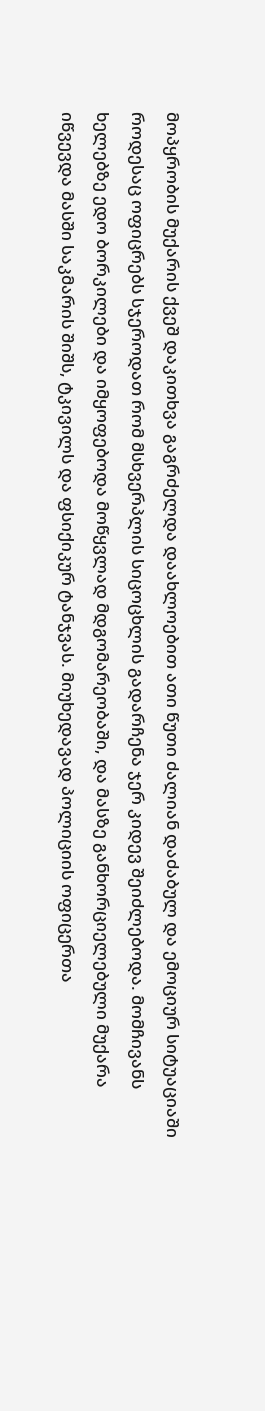მოპყრობის მუქარის ქვეშ დაკითხვა გაგრძელდა დაახლოებით ათი წუთი ძალიან დაძაბულ და ემოციურ სიტუაციაში როდესაც ოფიცრებს სჯეროდათ რომ მსხვერპლის სიცოცხლის გადარჩენა ჯერ კიდევ შეიძლებოდა. მომჩივანს ხელებზე ედო ბორკილები და იმყოფებოდა მოწყვლად მდგომარეობაში, და მასზე განხორციელებული მუქარა იწვევდა მასში საკმარის შიშს, ტკივილს და ფსიქიკურ ტანჯვას. მიუხედავად პოლიციის ოფიცერთა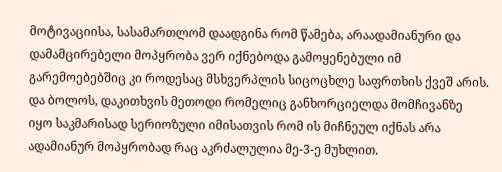მოტივაციისა, სასამართლომ დაადგინა რომ წამება, არაადამიანური და დამამცირებელი მოპყრობა ვერ იქნებოდა გამოყენებული იმ გარემოებებშიც კი როდესაც მსხვერპლის სიცოცხლე საფრთხის ქვეშ არის. და ბოლოს, დაკითხვის მეთოდი რომელიც განხორციელდა მომჩივანზე იყო საკმარისად სერიოზული იმისათვის რომ ის მიჩნეულ იქნას არა ადამიანურ მოპყრობად რაც აკრძალულია მე-3-ე მუხლით.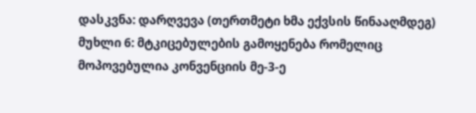დასკვნა: დარღვევა (თერთმეტი ხმა ექვსის წინააღმდეგ)
მუხლი 6: მტკიცებულების გამოყენება რომელიც მოპოვებულია კონვენციის მე-3-ე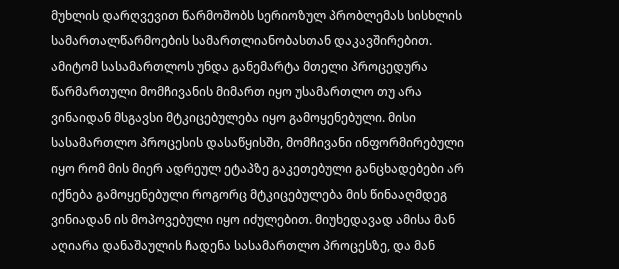მუხლის დარღვევით წარმოშობს სერიოზულ პრობლემას სისხლის სამართალწარმოების სამართლიანობასთან დაკავშირებით. ამიტომ სასამართლოს უნდა განემარტა მთელი პროცედურა წარმართული მომჩივანის მიმართ იყო უსამართლო თუ არა ვინაიდან მსგავსი მტკიცებულება იყო გამოყენებული. მისი სასამართლო პროცესის დასაწყისში, მომჩივანი ინფორმირებული იყო რომ მის მიერ ადრეულ ეტაპზე გაკეთებული განცხადებები არ იქნება გამოყენებული როგორც მტკიცებულება მის წინააღმდეგ ვინიადან ის მოპოვებული იყო იძულებით. მიუხედავად ამისა მან აღიარა დანაშაულის ჩადენა სასამართლო პროცესზე, და მან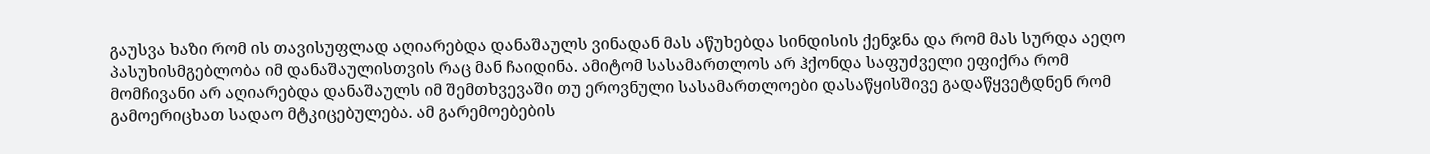გაუსვა ხაზი რომ ის თავისუფლად აღიარებდა დანაშაულს ვინადან მას აწუხებდა სინდისის ქენჯნა და რომ მას სურდა აეღო პასუხისმგებლობა იმ დანაშაულისთვის რაც მან ჩაიდინა. ამიტომ სასამართლოს არ ჰქონდა საფუძველი ეფიქრა რომ მომჩივანი არ აღიარებდა დანაშაულს იმ შემთხვევაში თუ ეროვნული სასამართლოები დასაწყისშივე გადაწყვეტდნენ რომ გამოერიცხათ სადაო მტკიცებულება. ამ გარემოებების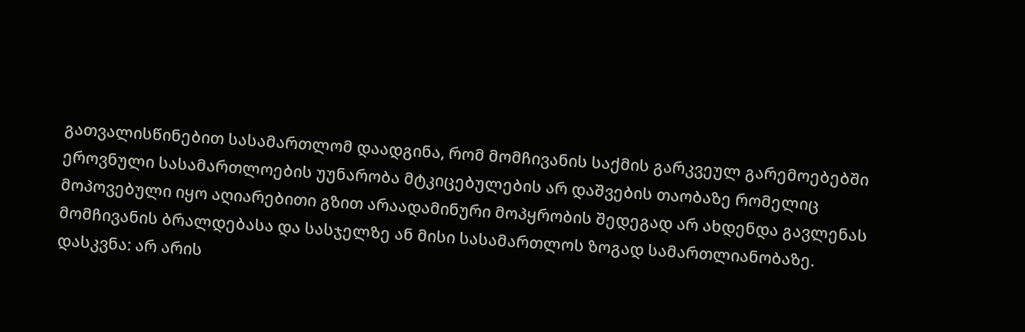გათვალისწინებით სასამართლომ დაადგინა, რომ მომჩივანის საქმის გარკვეულ გარემოებებში ეროვნული სასამართლოების უუნარობა მტკიცებულების არ დაშვების თაობაზე რომელიც მოპოვებული იყო აღიარებითი გზით არაადამინური მოპყრობის შედეგად არ ახდენდა გავლენას მომჩივანის ბრალდებასა და სასჯელზე ან მისი სასამართლოს ზოგად სამართლიანობაზე.
დასკვნა: არ არის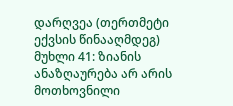დარღვეა (თერთმეტი ექვსის წინააღმდეგ)
მუხლი 41: ზიანის ანაზღაურება არ არის მოთხოვნილი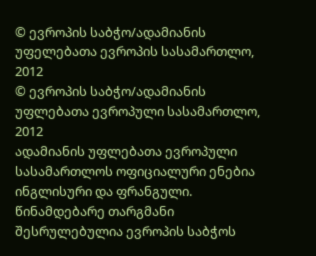© ევროპის საბჭო/ადამიანის უფელებათა ევროპის სასამართლო, 2012
© ევროპის საბჭო/ადამიანის უფლებათა ევროპული სასამართლო, 2012
ადამიანის უფლებათა ევროპული სასამართლოს ოფიციალური ენებია ინგლისური და ფრანგული. წინამდებარე თარგმანი შესრულებულია ევროპის საბჭოს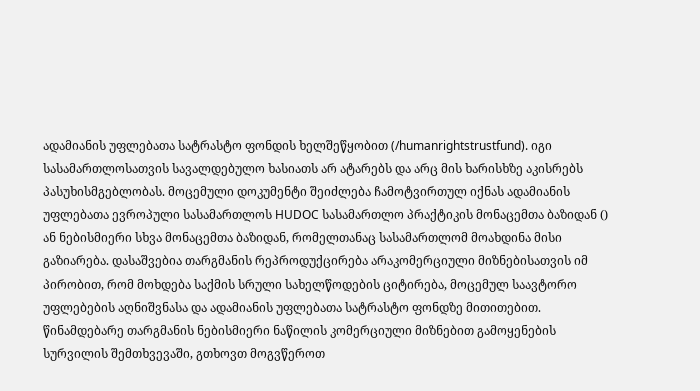ადამიანის უფლებათა სატრასტო ფონდის ხელშეწყობით (/humanrightstrustfund). იგი სასამართლოსათვის სავალდებულო ხასიათს არ ატარებს და არც მის ხარისხზე აკისრებს პასუხისმგებლობას. მოცემული დოკუმენტი შეიძლება ჩამოტვირთულ იქნას ადამიანის უფლებათა ევროპული სასამართლოს HUDOC სასამართლო პრაქტიკის მონაცემთა ბაზიდან () ან ნებისმიერი სხვა მონაცემთა ბაზიდან, რომელთანაც სასამართლომ მოახდინა მისი გაზიარება. დასაშვებია თარგმანის რეპროდუქცირება არაკომერციული მიზნებისათვის იმ პირობით, რომ მოხდება საქმის სრული სახელწოდების ციტირება, მოცემულ საავტორო უფლებების აღნიშვნასა და ადამიანის უფლებათა სატრასტო ფონდზე მითითებით. წინამდებარე თარგმანის ნებისმიერი ნაწილის კომერციული მიზნებით გამოყენების სურვილის შემთხვევაში, გთხოვთ მოგვწეროთ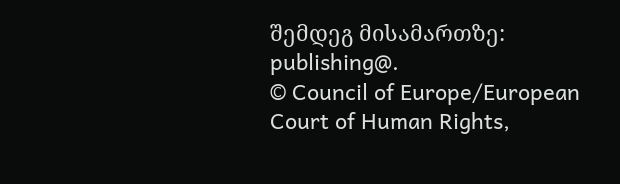შემდეგ მისამართზე: publishing@.
© Council of Europe/European Court of Human Rights,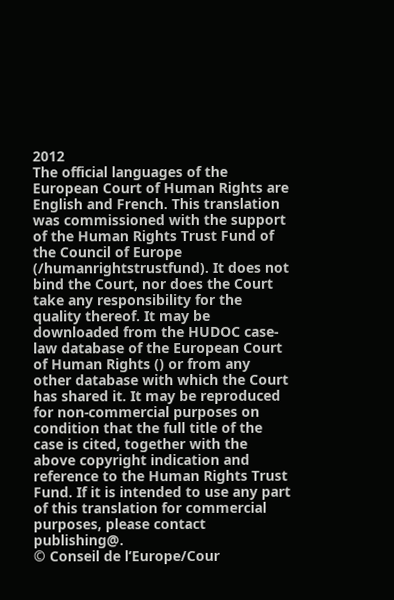2012
The official languages of the European Court of Human Rights are English and French. This translation was commissioned with the support of the Human Rights Trust Fund of the Council of Europe (/humanrightstrustfund). It does not bind the Court, nor does the Court take any responsibility for the quality thereof. It may be downloaded from the HUDOC case-law database of the European Court of Human Rights () or from any other database with which the Court has shared it. It may be reproduced for non-commercial purposes on condition that the full title of the case is cited, together with the above copyright indication and reference to the Human Rights Trust Fund. If it is intended to use any part of this translation for commercial purposes, please contact publishing@.
© Conseil de l’Europe/Cour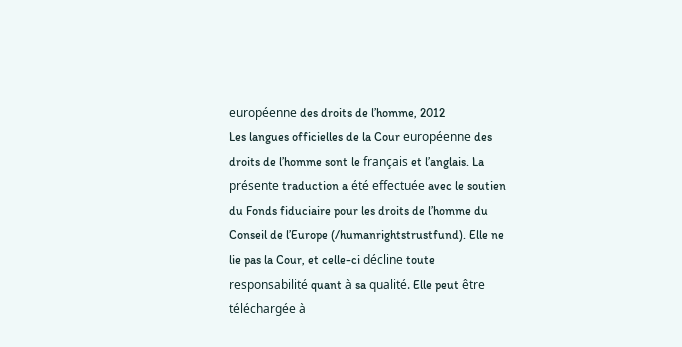européenne des droits de l’homme, 2012
Les langues officielles de la Cour européenne des droits de l’homme sont le français et l’anglais. La présente traduction a été effectuée avec le soutien du Fonds fiduciaire pour les droits de l’homme du Conseil de l’Europe (/humanrightstrustfund). Elle ne lie pas la Cour, et celle-ci décline toute responsabilité quant à sa qualité. Elle peut être téléchargée à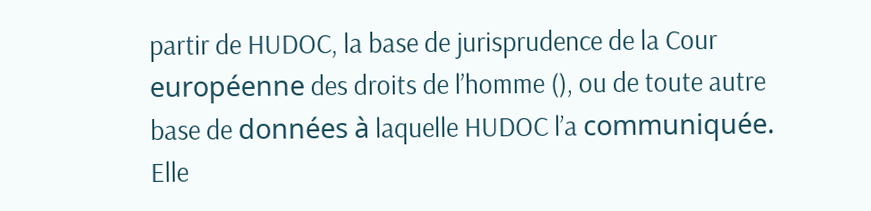partir de HUDOC, la base de jurisprudence de la Cour européenne des droits de l’homme (), ou de toute autre base de données à laquelle HUDOC l’a communiquée. Elle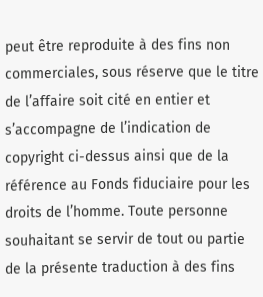peut être reproduite à des fins non commerciales, sous réserve que le titre de l’affaire soit cité en entier et s’accompagne de l’indication de copyright ci-dessus ainsi que de la référence au Fonds fiduciaire pour les droits de l’homme. Toute personne souhaitant se servir de tout ou partie de la présente traduction à des fins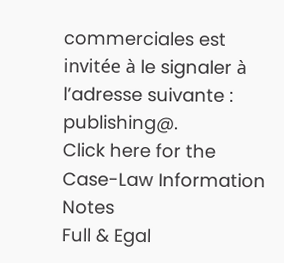commerciales est invitée à le signaler à l’adresse suivante : publishing@.
Click here for the Case-Law Information Notes
Full & Egal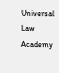Universal Law Academy